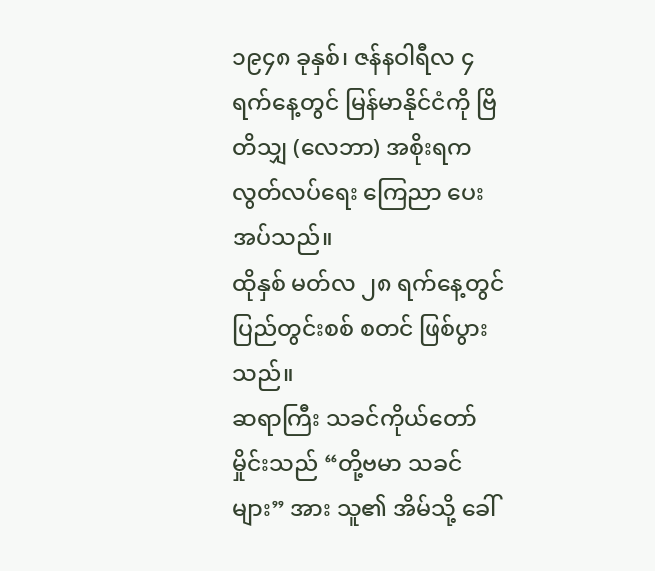၁၉၄၈ ခုနှစ်၊ ဇန်နဝါရီလ ၄ ရက်နေ့တွင် မြန်မာနိုင်ငံကို ဗြိတိသျှ (လေဘာ) အစိုးရက လွတ်လပ်ရေး ကြေညာ ပေးအပ်သည်။
ထိုနှစ် မတ်လ ၂၈ ရက်နေ့တွင် ပြည်တွင်းစစ် စတင် ဖြစ်ပွားသည်။
ဆရာကြီး သခင်ကိုယ်တော်မှိုင်းသည် “တို့ဗမာ သခင်များ” အား သူ၏ အိမ်သို့ ခေါ်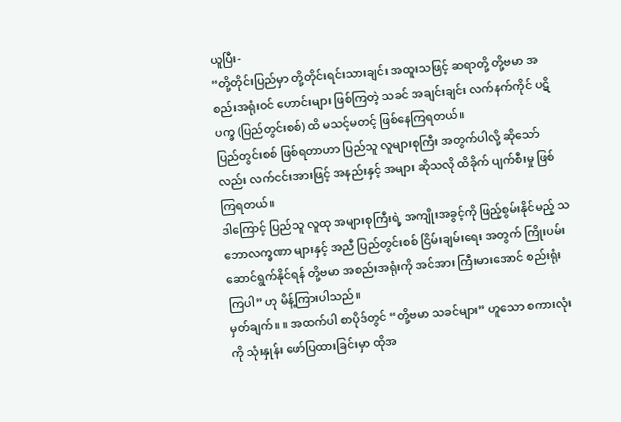ယူပြီး-
“တို့တိုင်းပြည်မှာ တို့တိုင်းရင်းသားချင်း အထူးသဖြင့် ဆရာတို့ တို့ဗမာ အစည်းအရုံးဝင် ဟောင်းများ ဖြစ်ကြတဲ့ သခင် အချင်းချင်း လက်နက်ကိုင် ပဋိပက္ခ (ပြည်တွင်းစစ်) ထိ မသင့်မတင့် ဖြစ်နေကြရတယ်။
ပြည်တွင်းစစ် ဖြစ်ရတာဟာ ပြည်သူ လူများစုကြီး အတွက်ပါလို့ ဆိုသော်လည်း လက်ငင်းအားဖြင့် အနည်းနှင့် အများ ဆိုသလို ထိခိုက် ပျက်စီးမှု ဖြစ်ကြရတယ်။
ဒါကြောင့် ပြည်သူ လူထု အများစုကြီးရဲ့ အကျိုးအခွင့်ကို ဖြည့်စွမ်းနိုင်မည့် သဘောလက္ခဏာ များနှင့် အညီ ပြည်တွင်းစစ် ငြိမ်းချမ်းရေး အတွက် ကြိုးပမ်း ဆောင်ရွက်နိုင်ရန် တို့ဗမာ အစည်းအရုံးကို အင်အား ကြီးမားအောင် စည်းရုံးကြပါ” ဟု မိန့်ကြားပါသည်။
မှတ်ချက်။ ။ အထက်ပါ စာပိုဒ်တွင် “တို့ဗမာ သခင်များ” ဟူသော စကားလုံးကို သုံးနှုန်း ဖော်ပြထားခြင်းမှာ ထိုအ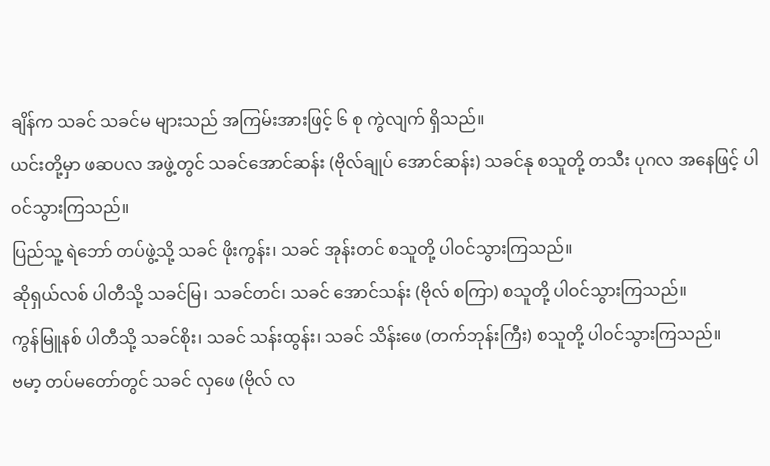ချိန်က သခင် သခင်မ များသည် အကြမ်းအားဖြင့် ၆ စု ကွဲလျက် ရှိသည်။
ယင်းတို့မှာ ဖဆပလ အဖွဲ့တွင် သခင်အောင်ဆန်း (ဗိုလ်ချုပ် အောင်ဆန်း) သခင်နု စသူတို့ တသီး ပုဂလ အနေဖြင့် ပါဝင်သွားကြသည်။
ပြည်သူ့ ရဲဘော် တပ်ဖွဲ့သို့ သခင် ဖိုးကွန်း၊ သခင် အုန်းတင် စသူတို့ ပါဝင်သွားကြသည်။
ဆိုရှယ်လစ် ပါတီသို့ သခင်မြ၊ သခင်တင်၊ သခင် အောင်သန်း (ဗိုလ် စကြာ) စသူတို့ ပါဝင်သွားကြသည်။
ကွန်မြူနစ် ပါတီသို့ သခင်စိုး၊ သခင် သန်းထွန်း၊ သခင် သိန်းဖေ (တက်ဘုန်းကြီး) စသူတို့ ပါဝင်သွားကြသည်။
ဗမာ့ တပ်မတော်တွင် သခင် လှဖေ (ဗိုလ် လ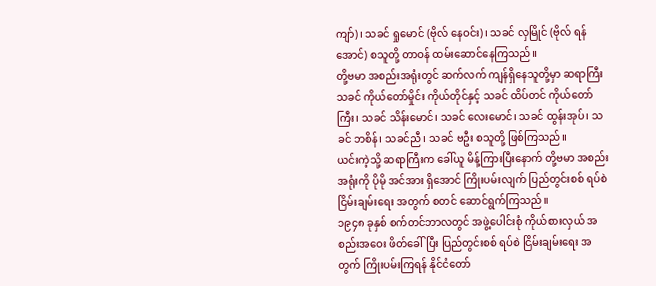ကျာ်)၊ သခင် ရှုမောင် (ဗိုလ် နေဝင်း)၊ သခင် လှမြိုင် (ဗိုလ် ရန်အောင်) စသူတို့ တာဝန် ထမ်းဆောင်နေကြသည်။
တို့ဗမာ အစည်းအရုံးတွင် ဆက်လက် ကျန်ရှိနေသူတို့မှာ ဆရာကြီး သခင် ကိုယ်တော်မှိုင်း ကိုယ်တိုင်နှင့် သခင် ထိပ်တင် ကိုယ်တော်ကြီး၊ သခင် သိန်းမောင်၊ သခင် လေးမောင်၊ သခင် ထွန်းအုပ်၊ သခင် ဘစိန်၊ သခင်ညီ၊ သခင် ဗဦး စသူတို့ ဖြစ်ကြသည်။
ယင်းကဲ့သို့ ဆရာကြီးက ခေါ်ယူ မိန့်ကြားပြီးနောက် တို့ဗမာ အစည်းအရုံးကို ပိုမို အင်အား ရှိအောင် ကြိုးပမ်းလျက် ပြည်တွင်းစစ် ရပ်စဲ ငြိမ်းချမ်းရေး အတွက် စတင် ဆောင်ရွက်ကြသည်။
၁၉၄၈ ခုနှစ် စက်တင်ဘာလတွင် အဖွဲ့ပေါင်းစုံ ကိုယ်စားလှယ် အစည်းအဝေး ဖိတ်ခေါ်ပြီး ပြည်တွင်းစစ် ရပ်စဲ ငြိမ်းချမ်းရေး အတွက် ကြိုးပမ်းကြရန် နိုင်ငံတော်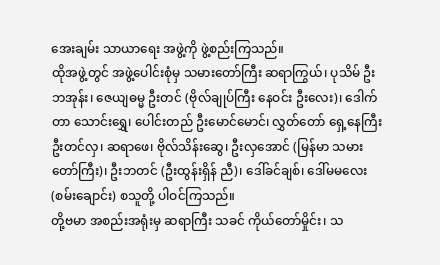အေးချမ်း သာယာရေး အဖွဲ့ကို ဖွဲ့စည်းကြသည်။
ထိုအဖွဲ့တွင် အဖွဲ့ပေါင်းစုံမှ သမားတော်ကြီး ဆရာကြွယ်၊ ပုသိမ် ဦးဘအုန်း၊ ဇေယျဓမ္မ ဦးတင် (ဗိုလ်ချုပ်ကြီး နေဝင်း ဦးလေး)၊ ဒေါက်တာ သောင်းရွှေ၊ ပေါင်းတည် ဦးမောင်မောင်၊ လွှတ်တော် ရှေ့နေကြီး ဦးတင်လှ၊ ဆရာဖေ၊ ဗိုလ်သိန်းဆွေ၊ ဦးလှအောင် (မြန်မာ သမားတော်ကြီး)၊ ဦးဘတင် (ဦးထွန်းရှိန် ညီ)၊ ဒေါ်ခင်ချစ်၊ ဒေါ်မမလေး (စမ်းချောင်း) စသူတို့ ပါဝင်ကြသည်။
တို့ဗမာ အစည်းအရုံးမှ ဆရာကြီး သခင် ကိုယ်တော်မှိုင်း၊ သ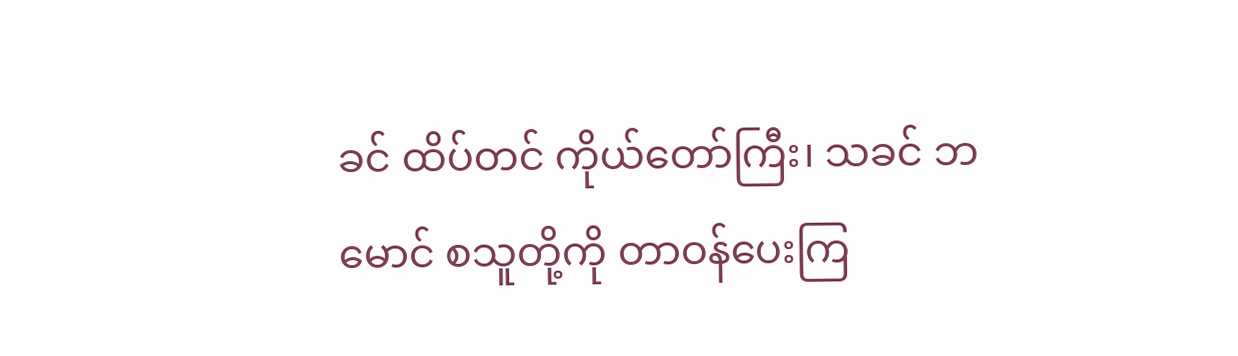ခင် ထိပ်တင် ကိုယ်တော်ကြီး၊ သခင် ဘမောင် စသူတို့ကို တာဝန်ပေးကြ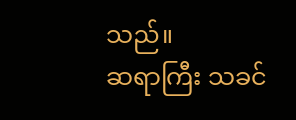သည်။
ဆရာကြီး သခင်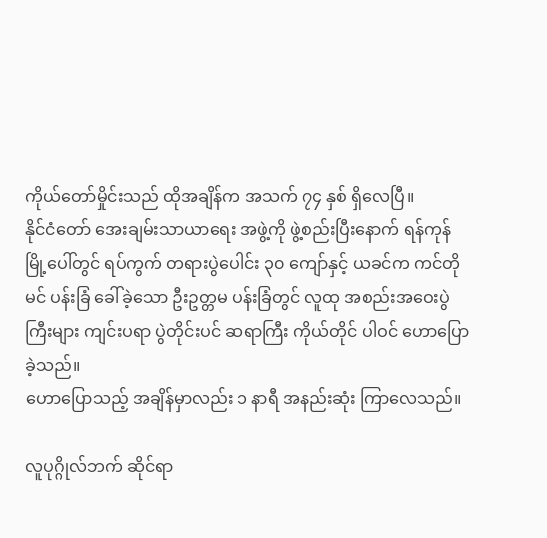ကိုယ်တော်မှိုင်းသည် ထိုအချိန်က အသက် ၇၄ နှစ် ရှိလေပြီ။
နိုင်ငံတော် အေးချမ်းသာယာရေး အဖွဲ့ကို ဖွဲ့စည်းပြီးနောက် ရန်ကုန်မြို့ပေါ်တွင် ရပ်ကွက် တရားပွဲပေါင်း ၃၀ ကျော်နှင့် ယခင်က ကင်တိုမင် ပန်းခြံ ခေါ်ခဲ့သော ဦးဥတ္တမ ပန်းခြံတွင် လူထု အစည်းအဝေးပွဲကြီးများ ကျင်းပရာ ပွဲတိုင်းပင် ဆရာကြီး ကိုယ်တိုင် ပါဝင် ဟောပြောခဲ့သည်။
ဟောပြောသည့် အချိန်မှာလည်း ၁ နာရီ အနည်းဆုံး ကြာလေသည်။

လူပုဂ္ဂိုလ်ဘက် ဆိုင်ရာ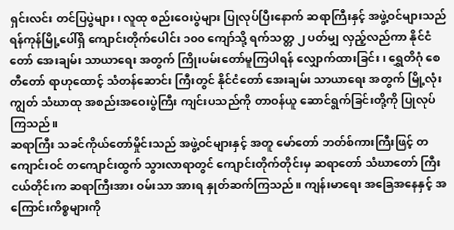ရှင်းလင်း တင်ပြပွဲများ၊ လူထု စည်းဝေးပွဲများ ပြုလုပ်ပြီးနောက် ဆရာကြီးနှင့် အဖွဲ့ဝင်များသည် ရန်ကုန်မြို့ပေါ်ရှိ ကျောင်းတိုက်ပေါင်း ၁၀၀ ကျော်သို့ ရက်သတ္တ ၂ ပတ်မျှ လှည့်လည်ကာ နိုင်ငံတော် အေးချမ်း သာယာရေး အတွက် ကြိုးပမ်းတော်မူကြပါရန် လျှောက်ထားခြင်း၊ ရွှေတိဂုံ စေတီတော် ရာဟုထောင့် သံတန်ဆောင်း ကြီးတွင် နိုင်ငံတော် အေးချမ်း သာယာရေး အတွက် မြို့လုံးကျွတ် သံဃာထု အစည်းအဝေးပွဲကြီး ကျင်းပသည်ကို တာဝန်ယူ ဆောင်ရွက်ခြင်းတို့ကို ပြုလုပ်ကြသည်။
ဆရာကြီး သခင်ကိုယ်တော်မှိုင်းသည် အဖွဲ့ဝင်များနှင့် အတူ မော်တော် ဘတ်စ်ကားကြီးဖြင့် တကျောင်းဝင် တကျောင်းထွက် သွားလာရာတွင် ကျောင်းတိုက်တိုင်းမှ ဆရာတော် သံဃာတော် ကြီးငယ်တိုင်းက ဆရာကြီးအား ဝမ်းသာ အားရ နှုတ်ဆက်ကြသည်။ ကျန်းမာရေး အခြေအနေနှင့် အကြောင်းကိစ္စများကို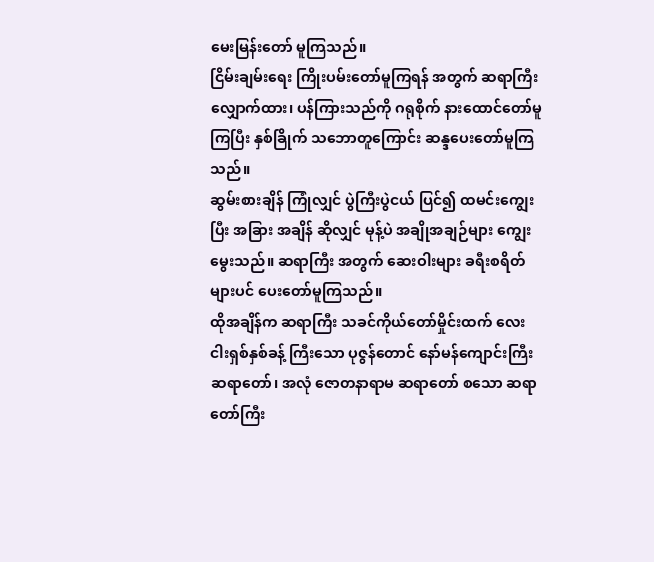မေးမြန်းတော် မူကြသည်။
ငြိမ်းချမ်းရေး ကြိုးပမ်းတော်မူကြရန် အတွက် ဆရာကြီး လျှောက်ထား၊ ပန်ကြားသည်ကို ဂရုစိုက် နားထောင်တော်မူကြပြီး နှစ်ခြိုက် သဘောတူကြောင်း ဆန္ဒပေးတော်မူကြသည်။
ဆွမ်းစားချိန် ကြုံလျှင် ပွဲကြီးပွဲငယ် ပြင်၍ ထမင်းကျွေးပြီး အခြား အချိန် ဆိုလျှင် မုန့်ပဲ အချိုအချဉ်များ ကျွေးမွေးသည်။ ဆရာကြီး အတွက် ဆေးဝါးများ ခရီးစရိတ်များပင် ပေးတော်မူကြသည်။
ထိုအချိန်က ဆရာကြီး သခင်ကိုယ်တော်မှိုင်းထက် လေးငါးရှစ်နှစ်ခန့် ကြီးသော ပုဇွန်တောင် နော်မန်ကျောင်းကြီး ဆရာတော်၊ အလုံ ဇောတနာရာမ ဆရာတော် စသော ဆရာတော်ကြီး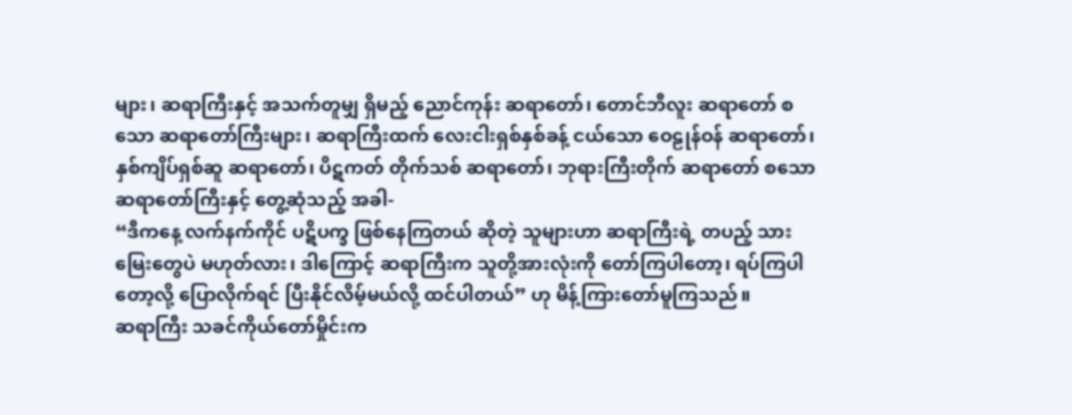များ၊ ဆရာကြီးနှင့် အသက်တူမျှ ရှိမည့် ညောင်ကုန်း ဆရာတော်၊ တောင်ဘီလူး ဆရာတော် စသော ဆရာတော်ကြီးများ၊ ဆရာကြီးထက် လေးငါးရှစ်နှစ်ခန့် ငယ်သော ဝေဠုန်ဝန် ဆရာတော်၊ နှစ်ကျိပ်ရှစ်ဆူ ဆရာတော်၊ ပိဋကတ် တိုက်သစ် ဆရာတော်၊ ဘုရားကြီးတိုက် ဆရာတော် စသော ဆရာတော်ကြီးနှင့် တွေ့ဆုံသည့် အခါ-
“ဒီကနေ့ လက်နက်ကိုင် ပဋိပက္ခ ဖြစ်နေကြတယ် ဆိုတဲ့ သူများဟာ ဆရာကြီးရဲ့ တပည့် သားမြေးတွေပဲ မဟုတ်လား၊ ဒါကြောင့် ဆရာကြီးက သူတို့အားလုံးကို တော်ကြပါတော့၊ ရပ်ကြပါတော့လို့ ပြောလိုက်ရင် ပြီးနိုင်လိမ့်မယ်လို့ ထင်ပါတယ်” ဟု မိန့်ကြားတော်မူကြသည်။
ဆရာကြီး သခင်ကိုယ်တော်မှိုင်းက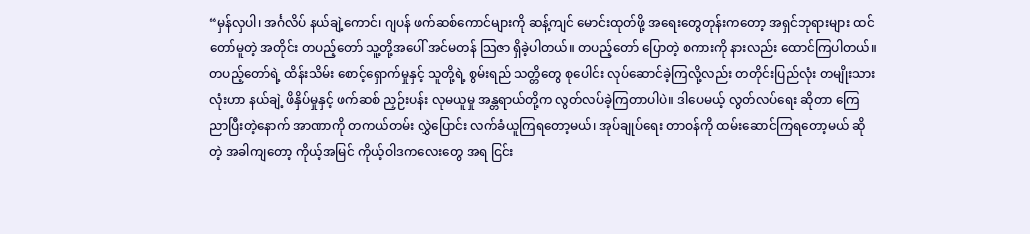“မှန်လှပါ၊ အင်္ဂလိပ် နယ်ချဲ့ကောင်၊ ဂျပန် ဖက်ဆစ်ကောင်များကို ဆန့်ကျင် မောင်းထုတ်ဖို့ အရေးတွေတုန်းကတော့ အရှင်ဘုရားများ ထင်တော်မူတဲ့ အတိုင်း တပည့်တော် သူ့တို့အပေါ် အင်မတန် သြဇာ ရှိခဲ့ပါတယ်။ တပည့်တော် ပြောတဲ့ စကားကို နားလည်း ထောင်ကြပါတယ်။ တပည့်တော်ရဲ့ ထိန်းသိမ်း စောင့်ရှောက်မှုနှင့် သူတို့ရဲ့ စွမ်းရည် သတ္တိတွေ စုပေါင်း လုပ်ဆောင်ခဲ့ကြလို့လည်း တတိုင်းပြည်လုံး တမျိုးသားလုံးဟာ နယ်ချဲ့ ဖိနှိပ်မှုနှင့် ဖက်ဆစ် ညှဉ်းပန်း လုမယူမှု အန္တရာယ်တို့က လွတ်လပ်ခဲ့ကြတာပါပဲ။ ဒါပေမယ့် လွတ်လပ်ရေး ဆိုတာ ကြေညာပြီးတဲ့နောက် အာဏာကို တကယ်တမ်း လွှဲပြောင်း လက်ခံယူကြရတော့မယ်၊ အုပ်ချုပ်ရေး တာဝန်ကို ထမ်းဆောင်ကြရတော့မယ် ဆိုတဲ့ အခါကျတော့ ကိုယ့်အမြင် ကိုယ့်ဝါဒကလေးတွေ အရ ငြင်း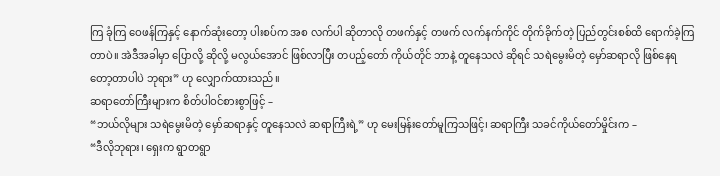ကြ ခုံကြ ဝေဖန်ကြနှင့် နောက်ဆုံးတော့ ပါးစပ်က အစ လက်ပါ ဆိုတာလို တဖက်နှင့် တဖက် လက်နက်ကိုင် တိုက်ခိုက်တဲ့ ပြည်တွင်းစစ်ထိ ရောက်ခဲ့ကြတာပဲ။ အဲဒီအခါမှာ ပြောလို့ ဆိုလို့ မလွယ်အောင် ဖြစ်လာပြီး တပည့်တော် ကိုယ်တိုင် ဘာနဲ့ တူနေသလဲ ဆိုရင် သရဲမွေးမိတဲ့ မှော်ဆရာလို ဖြစ်နေရတော့တာပါပဲ ဘုရား” ဟု လျှောက်ထားသည်။
ဆရာတော်ကြီးများက စိတ်ပါဝင်စားစွာဖြင့် –
“ဘယ်လိုများ သရဲမွေးမိတဲ့ မှော်ဆရာနှင့် တူနေသလဲ ဆရာကြီးရဲ့” ဟု မေးမြန်းတော်မူကြသဖြင့်၊ ဆရာကြီး သခင်ကိုယ်တော်မှိုင်းက –
“ဒီလိုဘုရား၊ ရှေးက ရွာတရွာ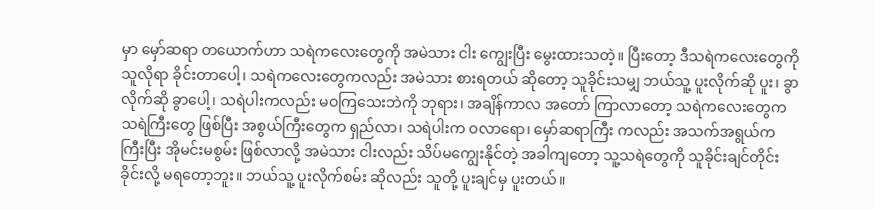မှာ မှော်ဆရာ တယောက်ဟာ သရဲကလေးတွေကို အမဲသား ငါး ကျွေးပြီး မွေးထားသတဲ့။ ပြီးတော့ ဒီသရဲကလေးတွေကို သူလိုရာ ခိုင်းတာပေါ့၊ သရဲကလေးတွေကလည်း အမဲသား စားရတယ် ဆိုတော့ သူခိုင်းသမျှ ဘယ်သူ့ ပူးလိုက်ဆို ပူး၊ ခွာလိုက်ဆို ခွာပေါ့၊ သရဲပါးကလည်း မဝကြသေးဘဲကို ဘုရား၊ အချိန်ကာလ အတော် ကြာလာတော့ သရဲကလေးတွေက သရဲကြီးတွေ ဖြစ်ပြီး အစွယ်ကြီးတွေက ရှည်လာ၊ သရဲပါးက ဝလာရော၊ မှော်ဆရာကြီး ကလည်း အသက်အရွယ်က ကြီးပြီး အိုမင်းမစွမ်း ဖြစ်လာလို့ အမဲသား ငါးလည်း သိပ်မကျွေးနိုင်တဲ့ အခါကျတော့ သူ့သရဲတွေကို သူခိုင်းချင်တိုင်း ခိုင်းလို့ မရတော့ဘူး။ ဘယ်သူ့ ပူးလိုက်စမ်း ဆိုလည်း သူတို့ ပူးချင်မှ ပူးတယ်။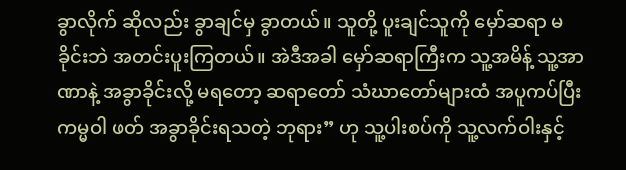ခွာလိုက် ဆိုလည်း ခွာချင်မှ ခွာတယ်။ သူတို့ ပူးချင်သူကို မှော်ဆရာ မခိုင်းဘဲ အတင်းပူးကြတယ်။ အဲဒီအခါ မှော်ဆရာကြီးက သူ့အမိန့် သူ့အာဏာနဲ့ အခွာခိုင်းလို့ မရတော့ ဆရာတော် သံဃာတော်များထံ အပူကပ်ပြီး ကမ္မဝါ ဖတ် အခွာခိုင်းရသတဲ့ ဘုရား” ဟု သူ့ပါးစပ်ကို သူ့လက်ဝါးနှင့်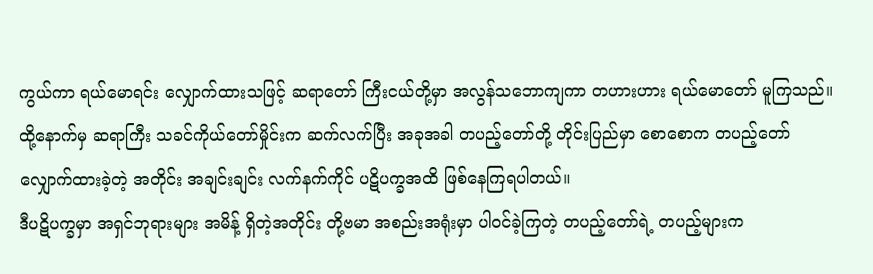ကွယ်ကာ ရယ်မောရင်း လျှောက်ထားသဖြင့် ဆရာတော် ကြီးငယ်တို့မှာ အလွန်သဘောကျကာ တဟားဟား ရယ်မောတော် မူကြသည်။
ထို့နောက်မှ ဆရာကြီး သခင်ကိုယ်တော်မှိုင်းက ဆက်လက်ပြီး အခုအခါ တပည့်တော်တို့ တိုင်းပြည်မှာ စောစောက တပည့်တော် လျှောက်ထားခဲ့တဲ့ အတိုင်း အချင်းချင်း လက်နက်ကိုင် ပဋိပက္ခအထိ ဖြစ်နေကြရပါတယ်။
ဒီပဋိပက္ခမှာ အရှင်ဘုရားများ အမိန့် ရှိတဲ့အတိုင်း တို့ဗမာ အစည်းအရုံးမှာ ပါဝင်ခဲ့ကြတဲ့ တပည့်တော်ရဲ့ တပည့်များက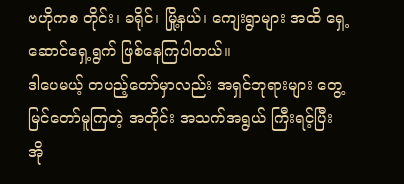ဗဟိုကစ တိုင်း၊ ခရိုင်၊ မြို့နယ်၊ ကျေးရွာများ အထိ ရှေ့ဆောင်ရှေ့ရွက် ဖြစ်နေကြပါတယ်။
ဒါပေမယ့် တပည့်တော်မှာလည်း အရှင်ဘုရားများ တွေ့မြင်တော်မူကြတဲ့ အတိုင်း အသက်အရွယ် ကြီးရင့်ပြီး အို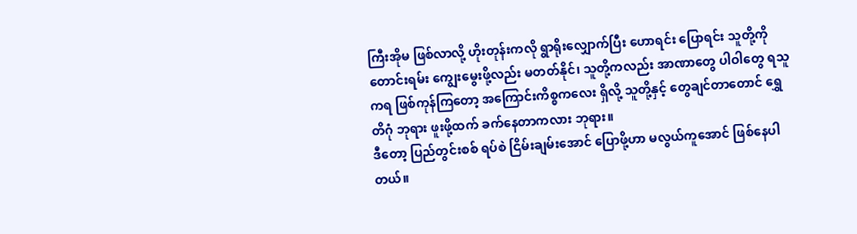ကြီးအိုမ ဖြစ်လာလို့ ဟိုးတုန်းကလို ရွာရိုးလျှောက်ပြီး ဟောရင်း ပြောရင်း သူတို့ကို တောင်းရမ်း ကျွေးမွေးဖို့လည်း မတတ်နိုင်၊ သူတို့ကလည်း အာဏာတွေ ပါဝါတွေ ရသူကရ ဖြစ်ကုန်ကြတော့ အကြောင်းကိစ္စကလေး ရှိလို့ သူတို့နှင့် တွေချင်တာတောင် ရွှေတိဂုံ ဘုရား ဖူးဖို့ထက် ခက်နေတာကလား ဘုရား။
ဒီတော့ ပြည်တွင်းစစ် ရပ်စဲ ငြိမ်းချမ်းအောင် ပြောဖို့ဟာ မလွယ်ကူအောင် ဖြစ်နေပါတယ်။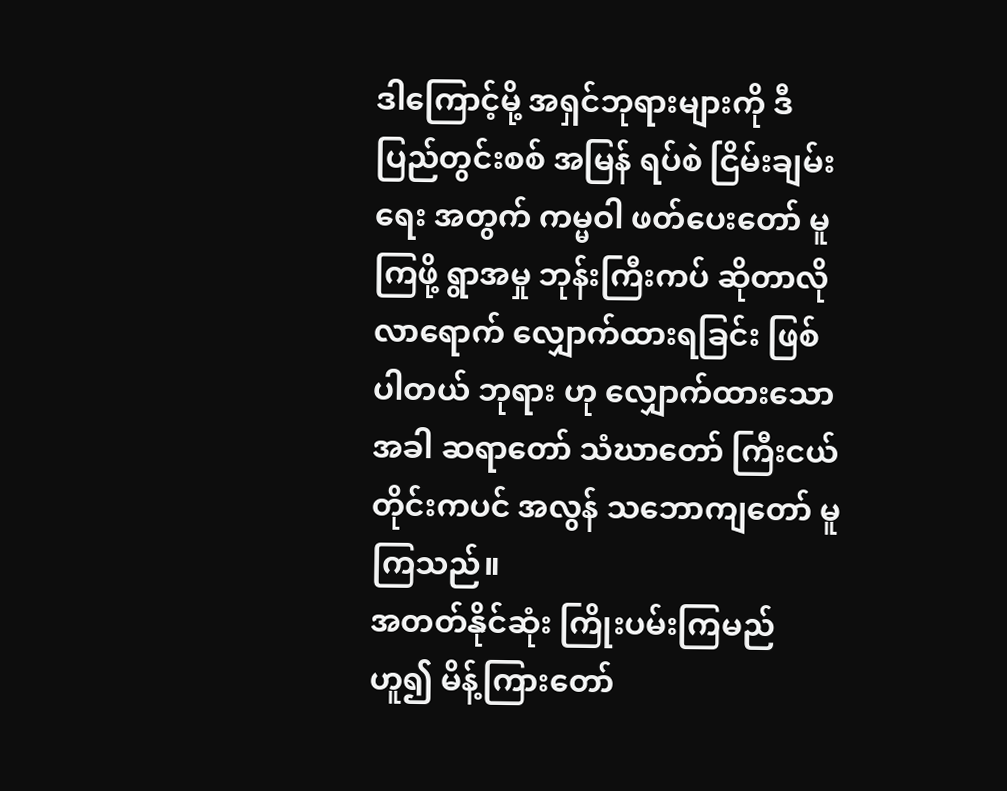ဒါကြောင့်မို့ အရှင်ဘုရားများကို ဒီပြည်တွင်းစစ် အမြန် ရပ်စဲ ငြိမ်းချမ်းရေး အတွက် ကမ္မဝါ ဖတ်ပေးတော် မူကြဖို့ ရွာအမှု ဘုန်းကြီးကပ် ဆိုတာလို လာရောက် လျှောက်ထားရခြင်း ဖြစ်ပါတယ် ဘုရား ဟု လျှောက်ထားသော အခါ ဆရာတော် သံဃာတော် ကြီးငယ်တိုင်းကပင် အလွန် သဘောကျတော် မူကြသည်။
အတတ်နိုင်ဆုံး ကြိုးပမ်းကြမည် ဟူ၍ မိန့်ကြားတော်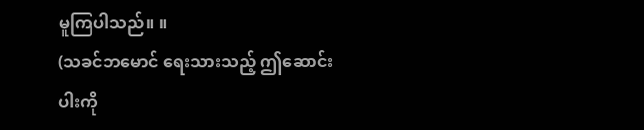မူကြပါသည်။ ။
(သခင်ဘမောင် ရေးသားသည့် ဤဆောင်းပါးကို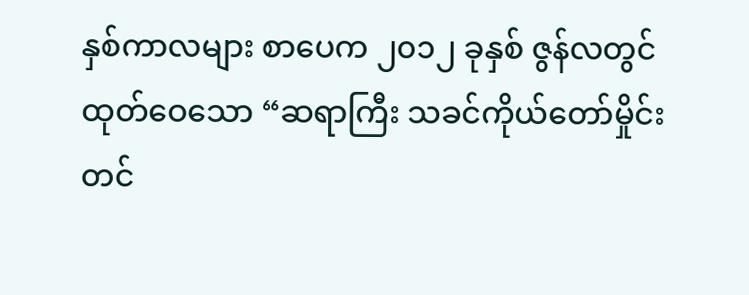နှစ်ကာလများ စာပေက ၂၀၁၂ ခုနှစ် ဇွန်လတွင် ထုတ်ဝေသော “ဆရာကြီး သခင်ကိုယ်တော်မှိုင်း တင်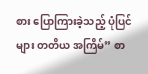စား ပြောကြားခဲ့သည့် ပုံပြင်များ တတိယ အကြိမ်” စာ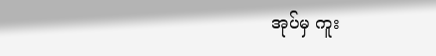အုပ်မှ ကူး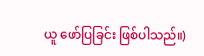ယူ ဖော်ပြခြင်း ဖြစ်ပါသည်။)